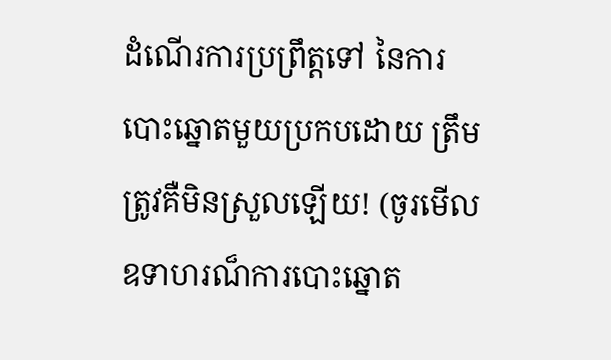ដំណើរការប្រព្រឹត្តទៅ នៃការ បោះឆ្នោតមួយប្រកបដោយ ត្រឹមត្រូវគឺមិនស្រួលឡើយ! (ចូរមើលឧទាហរណ៏ការបោះឆ្នោត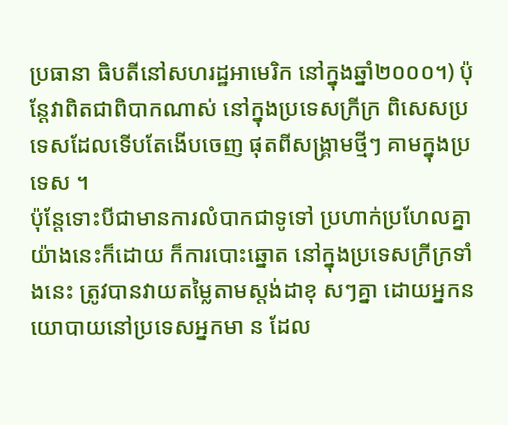ប្រធានា ធិបតីនៅសហរដ្ឋអាមេរិក នៅក្នុងឆ្នាំ២០០០។) ប៉ុន្តែវាពិតជាពិបាកណាស់ នៅក្នុងប្រទេសក្រីក្រ ពិសេសប្រទេសដែលទើបតែងើបចេញ ផុតពីសង្រ្គាមថ្មីៗ គាមក្នុងប្រទេស ។
ប៉ុន្តែទោះបីជាមានការលំបាកជាទូទៅ ប្រហាក់ប្រហែលគ្នា យ៉ាងនេះក៏ដោយ ក៏ការបោះឆ្នោត នៅក្នុងប្រទេសក្រីក្រទាំងនេះ ត្រូវបានវាយតម្លៃតាមស្តង់ដាខុ សៗគ្នា ដោយអ្នកនយោបាយនៅប្រទេសអ្នកមា ន ដែល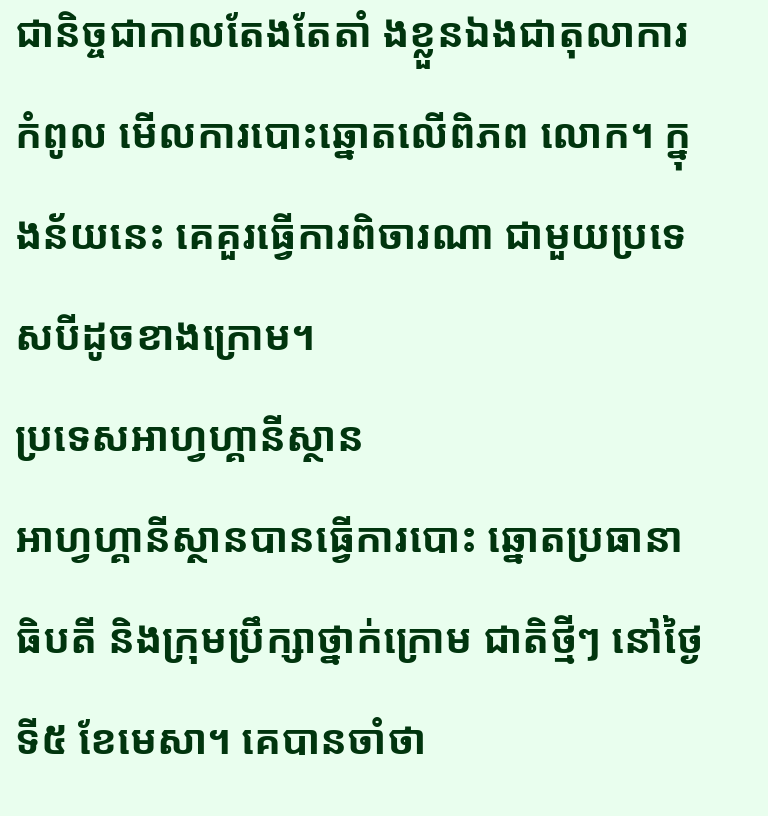ជានិច្ចជាកាលតែងតែតាំ ងខ្លួនឯងជាតុលាការកំពូល មើលការបោះឆ្នោតលើពិភព លោក។ ក្នុងន័យនេះ គេគួរធ្វើការពិចារណា ជាមួយប្រទេសបីដូចខាងក្រោម។
ប្រទេសអាហ្វហ្គានីស្ថាន
អាហ្វហ្គានីស្ថានបានធ្វើការបោះ ឆ្នោតប្រធានាធិបតី និងក្រុមប្រឹក្សាថ្នាក់ក្រោម ជាតិថ្មីៗ នៅថ្ងៃទី៥ ខែមេសា។ គេបានចាំថា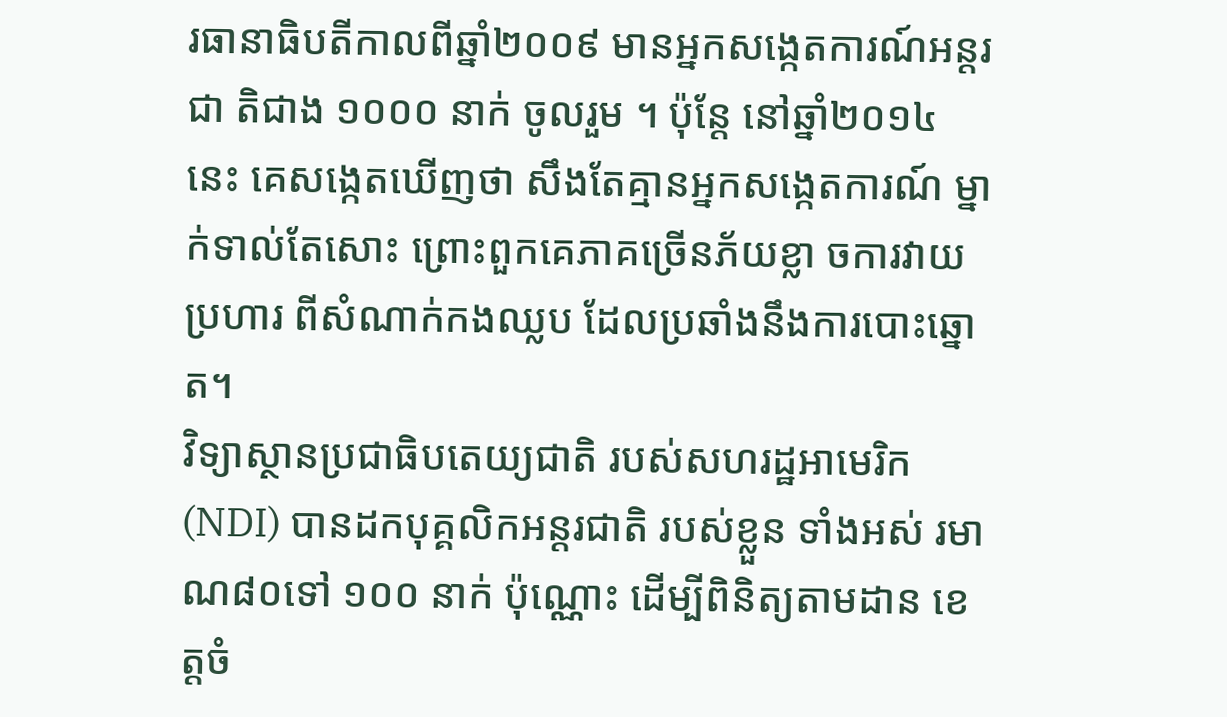រធានាធិបតីកាលពីឆ្នាំ២០០៩ មានអ្នកសង្កេតការណ៍អន្តរជា តិជាង ១០០០ នាក់ ចូលរួម ។ ប៉ុន្តែ នៅឆ្នាំ២០១៤ នេះ គេសង្កេតឃើញថា សឹងតែគ្មានអ្នកសង្កេតការណ៍ ម្នាក់ទាល់តែសោះ ព្រោះពួកគេភាគច្រើនភ័យខ្លា ចការវាយប្រហារ ពីសំណាក់កងឈ្លប ដែលប្រឆាំងនឹងការបោះឆ្នោត។
វិទ្យាស្ថានប្រជាធិបតេយ្យជាតិ របស់សហរដ្ឋអាមេរិក (NDI) បានដកបុគ្គលិកអន្តរជាតិ របស់ខ្លួន ទាំងអស់ រមាណ៨០ទៅ ១០០ នាក់ ប៉ុណ្ណោះ ដើម្បីពិនិត្យតាមដាន ខេត្តចំ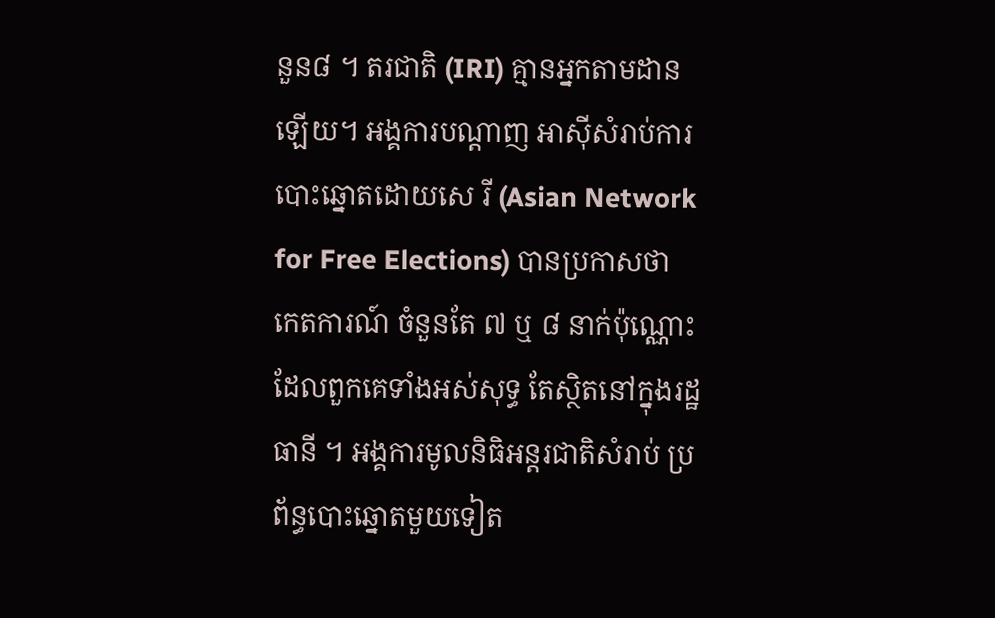នួន៨ ។ តរជាតិ (IRI) គ្មានអ្នកតាមដានឡើយ។ អង្គការបណ្តាញ អាស៊ីសំរាប់ការបោះឆ្នោតដោយសេ រី (Asian Network for Free Elections) បានប្រកាសថា កេតការណ៍ ចំនួនតែ ៧ ឬ ៨ នាក់ប៉ុណ្ណោះ ដែលពួកគេទាំងអស់សុទ្ធ តែស្ថិតនៅក្នុងរដ្ឋធានី ។ អង្គការមូលនិធិអន្តរជាតិសំរាប់ ប្រព័ន្ធបោះឆ្នោតមួយទៀត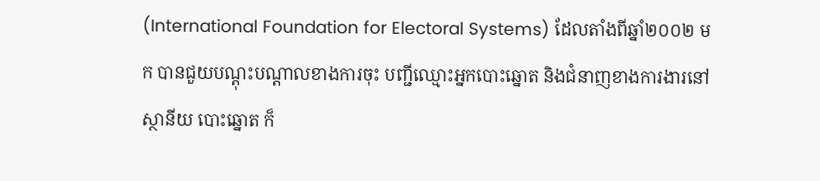(International Foundation for Electoral Systems) ដែលតាំងពីឆ្នាំ២០០២ មក បានជួយបណ្តុះបណ្តាលខាងការចុះ បញ្ជីឈ្មោះអ្នកបោះឆ្នោត និងជំនាញខាងការងារនៅស្ថានីយ បោះឆ្នោត ក៏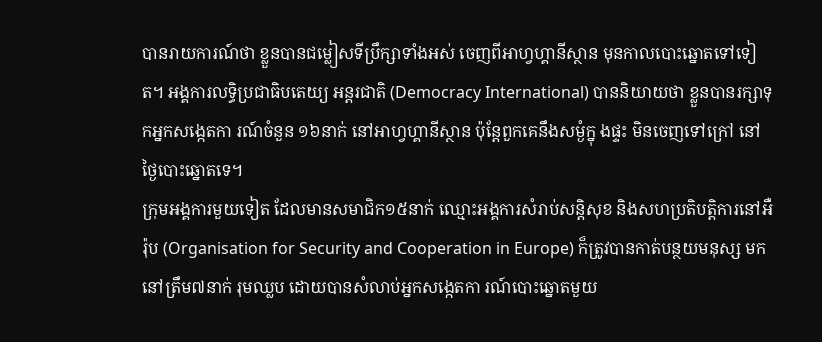បានរាយការណ៍ថា ខ្លួនបានជម្លៀសទីប្រឹក្សាទាំងអស់ ចេញពីអាហ្វហ្គានីស្ថាន មុនកាលបោះឆ្នោតទៅទៀត។ អង្គការលទ្ធិប្រជាធិបតេយ្យ អន្តរជាតិ (Democracy International) បាននិយាយថា ខ្លួនបានរក្សាទុកអ្នកសង្កេតកា រណ៍ចំនួន ១៦នាក់ នៅអាហ្វហ្គានីស្ថាន ប៉ុន្តែពួកគេនឹងសម្ងំក្នុ ងផ្ទះ មិនចេញទៅក្រៅ នៅថ្ងៃបោះឆ្នោតទេ។
ក្រុមអង្គការមួយទៀត ដែលមានសមាជិក១៥នាក់ ឈ្មោះអង្គការសំរាប់សន្តិសុខ និងសហប្រតិបត្តិការនៅអឺរ៉ុប (Organisation for Security and Cooperation in Europe) ក៏ត្រូវបានកាត់បន្ថយមនុស្ស មកនៅត្រឹម៧នាក់ រុមឈ្លប ដោយបានសំលាប់អ្នកសង្កេតកា រណ៍បោះឆ្នោតមួយ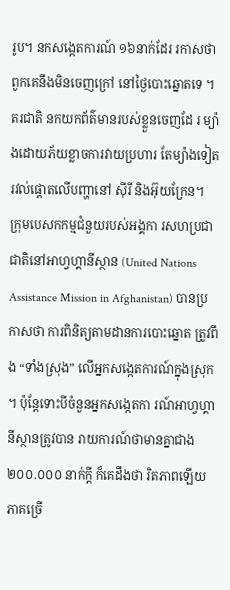រូប។ នកសង្កេតការណ៍ ១៦នាក់ដែរ រកាសថាពួកគេនឹងមិនចេញក្រៅ នៅថ្ងៃបោះឆ្នោតទេ ។
តរជាតិ នកយកព័ត៌មានរបស់ខ្លួនចេញដែ រ ម្យ៉ាងដោយភ័យខ្លាចការវាយប្រហារ តែម្យ៉ាងទៀត រវល់ផ្តោតលើបញ្ហានៅ ស៊ីរី និងអ៊ុយក្រែន។
ក្រុមបេសកកម្មជំនួយរបស់អង្គកា រសហប្រជាជាតិនៅអាហ្វហ្គានីស្ថាន (United Nations Assistance Mission in Afghanistan) បានប្រកាសថា ការពិនិត្យតាមដានការបោះឆ្នោត ត្រូវពឹង “ទាំងស្រុង” លើអ្នកសង្កេតការណ៍ក្នុងស្រុក ។ ប៉ុន្តែទោះបីចំនួនអ្នកសង្កេតកា រណ៍អាហ្វហ្គានីស្ថានត្រូវបាន រាយការណ៍ថាមានគ្នាជាង ២០០.០០០ នាក់ក្តី ក៏គេដឹងថា រិតភាពឡើយ ភាគច្រើ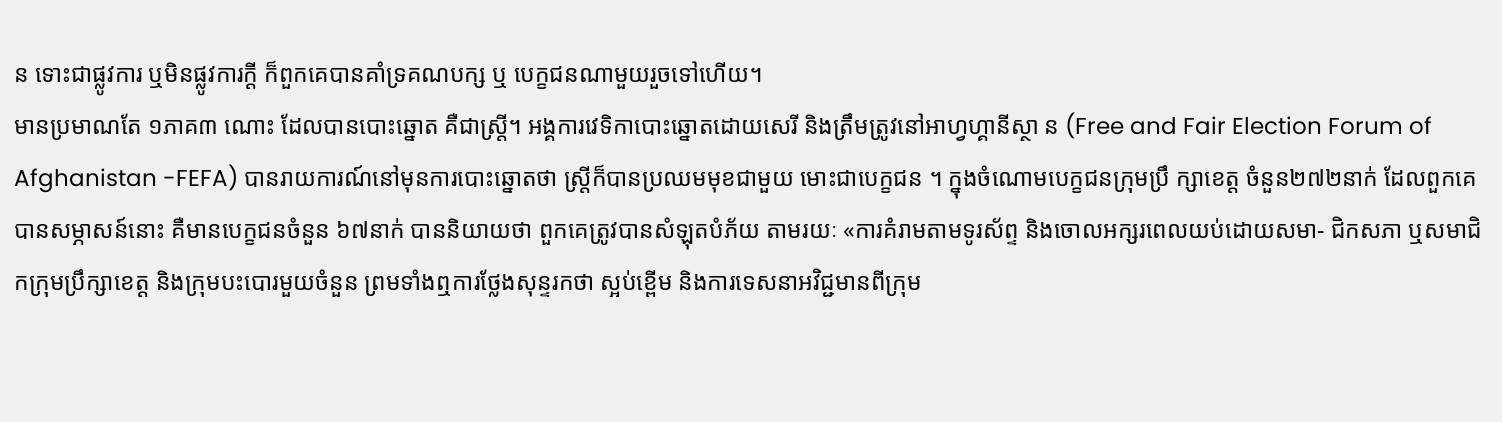ន ទោះជាផ្លូវការ ឬមិនផ្លូវការក្តី ក៏ពួកគេបានគាំទ្រគណបក្ស ឬ បេក្ខជនណាមួយរួចទៅហើយ។
មានប្រមាណតែ ១ភាគ៣ ណោះ ដែលបានបោះឆ្នោត គឺជាស្រ្តី។ អង្គការវេទិកាបោះឆ្នោតដោយសេរី និងត្រឹមត្រូវនៅអាហ្វហ្គានីស្ថា ន (Free and Fair Election Forum of Afghanistan -FEFA) បានរាយការណ៍នៅមុនការបោះឆ្នោតថា ស្រ្តីក៏បានប្រឈមមុខជាមួយ មោះជាបេក្ខជន ។ ក្នុងចំណោមបេក្ខជនក្រុមប្រឹ ក្សាខេត្ត ចំនួន២៧២នាក់ ដែលពួកគេបានសម្ភាសន៍នោះ គឺមានបេក្ខជនចំនួន ៦៧នាក់ បាននិយាយថា ពួកគេត្រូវបានសំឡុតបំភ័យ តាមរយៈ «ការគំរាមតាមទូរស័ព្ទ និងចោលអក្សរពេលយប់ដោយសមា- ជិកសភា ឬសមាជិកក្រុមប្រឹក្សាខេត្ត និងក្រុមបះបោរមួយចំនួន ព្រមទាំងឮការថ្លែងសុន្ទរកថា ស្អប់ខ្ពើម និងការទេសនាអវិជ្ជមានពីក្រុម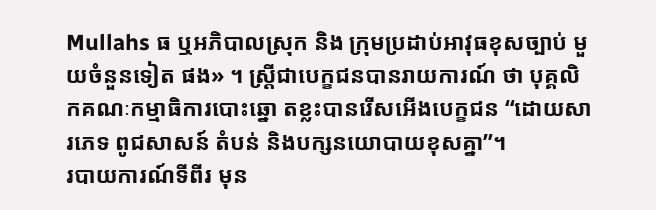Mullahs ធ ឬអភិបាលស្រុក និង ក្រុមប្រដាប់អាវុធខុសច្បាប់ មួយចំនួនទៀត ផង» ។ ស្រ្តីជាបេក្ខជនបានរាយការណ៍ ថា បុគ្គលិកគណៈកម្មាធិការបោះឆ្នោ តខ្លះបានរើសអើងបេក្ខជន “ដោយសារភេទ ពូជសាសន៍ តំបន់ និងបក្សនយោបាយខុសគ្នា”។
របាយការណ៍ទីពីរ មុន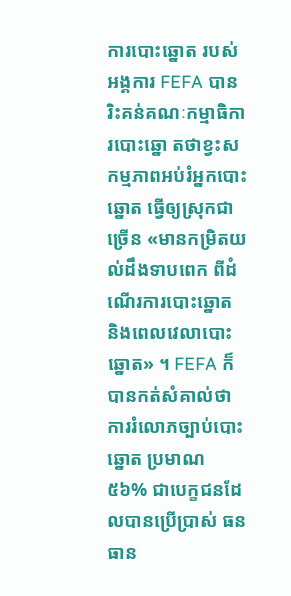ការបោះឆ្នោត របស់អង្គការ FEFA បានរិះគន់គណៈកម្មាធិការបោះឆ្នោ តថាខ្វះសកម្មភាពអប់រំអ្នកបោះ ឆ្នោត ធ្វើឲ្យស្រុកជាច្រើន «មានកម្រិតយល់ដឹងទាបពេក ពីដំណើរការបោះឆ្នោត និងពេលវេលាបោះឆ្នោត» ។ FEFA ក៏បានកត់សំគាល់ថា ការរំលោភច្បាប់បោះឆ្នោត ប្រមាណ ៥៦% ជាបេក្ខជនដែលបានប្រើប្រាស់ ធនធាន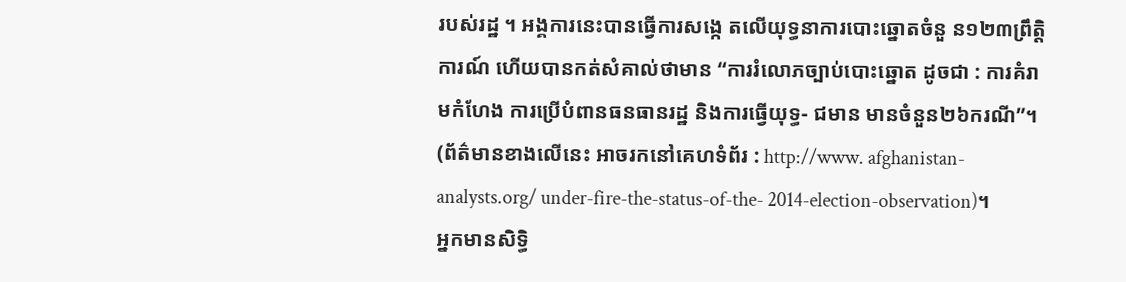របស់រដ្ឋ ។ អង្គការនេះបានធ្វើការសង្កេ តលើយុទ្ធនាការបោះឆ្នោតចំនួ ន១២៣ព្រឹត្តិការណ៍ ហើយបានកត់សំគាល់ថាមាន “ការរំលោភច្បាប់បោះឆ្នោត ដូចជា : ការគំរាមកំហែង ការប្រើបំពានធនធានរដ្ឋ និងការធ្វើយុទ្ធ- ជមាន មានចំនួន២៦ករណី”។ (ព័ត៌មានខាងលើនេះ អាចរកនៅគេហទំព័រ : http://www. afghanistan-analysts.org/ under-fire-the-status-of-the- 2014-election-observation)។
អ្នកមានសិទ្ធិ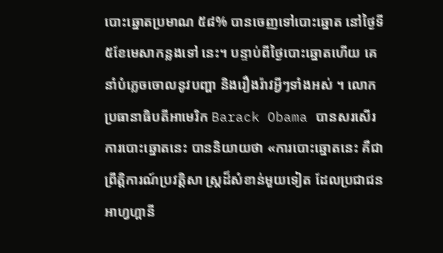បោះឆ្នោតប្រមាណ ៥៨% បានចេញទៅបោះឆ្នោត នៅថ្ងៃទី៥ខែមេសាកន្លងទៅ នេះ។ បន្ទាប់ពីថ្ងៃបោះឆ្នោតហើយ គេនាំបំភ្លេចចោលនូវបញ្ហា និងរឿងរ៉ាវអ្វីៗទាំងអស់ ។ លោក ប្រធានាធិបតីអាមេរិក Barack Obama បានសរសើរការបោះឆ្នោតនេះ បាននិយាយថា «ការបោះឆ្នោតនេះ គឺជាព្រឹត្តិការណ៍ប្រវត្តិសា ស្រ្តដ៏សំខាន់មួយទៀត ដែលប្រជាជនអាហ្វហ្គានី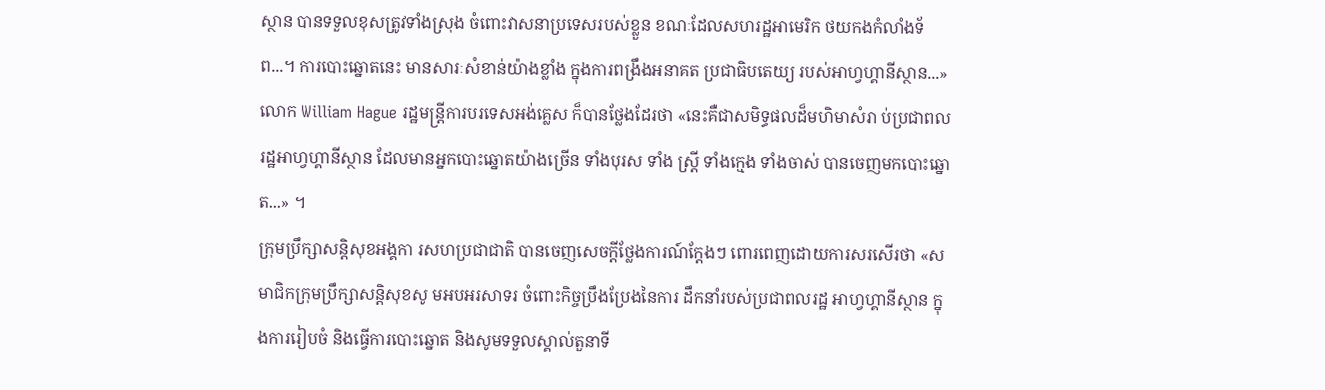ស្ថាន បានទទួលខុសត្រូវទាំងស្រុង ចំពោះវាសនាប្រទេសរបស់ខ្លួន ខណៈដែលសហរដ្ឋអាមេរិក ថយកងកំលាំងទ័ព...។ ការបោះឆ្នោតនេះ មានសារៈសំខាន់យ៉ាងខ្លាំង ក្នុងការពង្រឹងអនាគត ប្រជាធិបតេយ្យ របស់អាហ្វហ្គានីស្ថាន...»
លោក William Hague រដ្ឋមន្រ្តីការបរទេសអង់គ្លេស ក៏បានថ្លែងដែរថា «នេះគឺជាសមិទ្ធផលដ៏មហិមាសំរា ប់ប្រជាពលរដ្ឋអាហ្វហ្គានីស្ថាន ដែលមានអ្នកបោះឆ្នោតយ៉ាងច្រើន ទាំងបុរស ទាំង ស្រ្តី ទាំងក្មេង ទាំងចាស់ បានចេញមកបោះឆ្នោត...» ។
ក្រុមប្រឹក្សាសន្តិសុខអង្គកា រសហប្រជាជាតិ បានចេញសេចក្តីថ្លែងការណ៍ក្តែងៗ ពោរពេញដោយការសរសើរថា «សមាជិកក្រុមប្រឹក្សាសន្តិសុខសូ មអបអរសាទរ ចំពោះកិច្ចប្រឹងប្រែងនៃការ ដឹកនាំរបស់ប្រជាពលរដ្ឋ អាហ្វហ្គានីស្ថាន ក្នុងការរៀបចំ និងធ្វើការបោះឆ្នោត និងសូមទទួលស្គាល់តួនាទី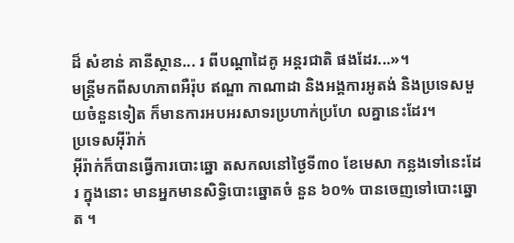ដ៏ សំខាន់ គានីស្ថាន... រ ពីបណ្តាដៃគូ អន្តរជាតិ ផងដែរ...»។
មន្រ្តីមកពីសហភាពអឺរ៉ុប ឥណ្ឌា កាណាដា និងអង្គការអូតង់ និងប្រទេសមួយចំនួនទៀត ក៏មានការអបអរសាទរប្រហាក់ប្រហែ លគ្នានេះដែរ។
ប្រទេសអ៊ីរ៉ាក់
អ៊ីរ៉ាក់ក៏បានធ្វើការបោះឆ្នោ តសកលនៅថ្ងៃទី៣០ ខែមេសា កន្លងទៅនេះដែរ ក្នុងនោះ មានអ្នកមានសិទ្ធិបោះឆ្នោតចំ នួន ៦០% បានចេញទៅបោះឆ្នោត ។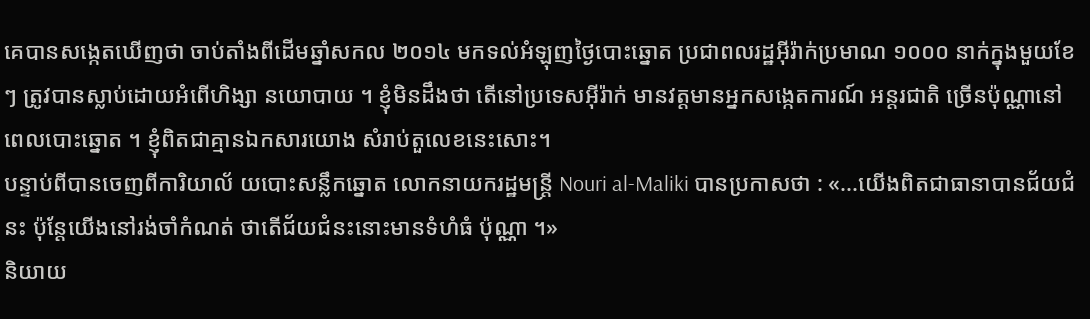គេបានសង្កេតឃើញថា ចាប់តាំងពីដើមឆ្នាំសកល ២០១៤ មកទល់អំឡុញថ្ងៃបោះឆ្នោត ប្រជាពលរដ្ឋអ៊ីរ៉ាក់ប្រមាណ ១០០០ នាក់ក្នុងមួយខែៗ ត្រូវបានស្លាប់ដោយអំពើហិង្សា នយោបាយ ។ ខ្ញុំមិនដឹងថា តើនៅប្រទេសអ៊ីរ៉ាក់ មានវត្តមានអ្នកសង្កេតការណ៍ អន្តរជាតិ ច្រើនប៉ុណ្ណានៅពេលបោះឆ្នោត ។ ខ្ញុំពិតជាគ្មានឯកសារយោង សំរាប់តួលេខនេះសោះ។
បន្ទាប់ពីបានចេញពីការិយាល័ យបោះសន្លឹកឆ្នោត លោកនាយករដ្ឋមន្រ្តី Nouri al-Maliki បានប្រកាសថា : «...យើងពិតជាធានាបានជ័យជំនះ ប៉ុន្តែយើងនៅរង់ចាំកំណត់ ថាតើជ័យជំនះនោះមានទំហំធំ ប៉ុណ្ណា ។»
និយាយ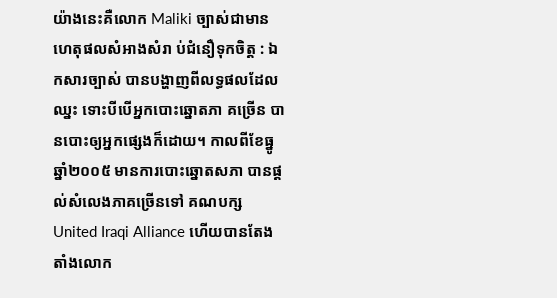យ៉ាងនេះគឺលោក Maliki ច្បាស់ជាមានហេតុផលសំអាងសំរា ប់ជំនឿទុកចិត្ត : ឯកសារច្បាស់ បានបង្ហាញពីលទ្ធផលដែលឈ្នះ ទោះបីបើអ្នកបោះឆ្នោតភា គច្រើន បានបោះឲ្យអ្នកផ្សេងក៏ដោយ។ កាលពីខែធ្នូ ឆ្នាំ២០០៥ មានការបោះឆ្នោតសភា បានផ្តល់សំលេងភាគច្រើនទៅ គណបក្ស United Iraqi Alliance ហើយបានតែងតាំងលោក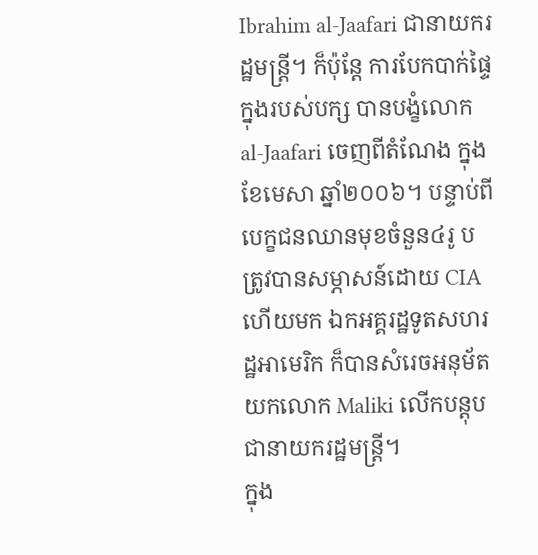Ibrahim al-Jaafari ជានាយករដ្ឋមន្រ្តី។ ក៏ប៉ុន្តែ ការបែកបាក់ផ្ទៃក្នុងរបស់បក្ស បានបង្ខំលោក al-Jaafari ចេញពីតំណែង ក្នុងខែមេសា ឆ្នាំ២០០៦។ បន្ទាប់ពីបេក្ខជនឈានមុខចំនួន៤រូ ប ត្រូវបានសម្ភាសន៍ដោយ CIA ហើយមក ឯកអគ្គរដ្ឋទូតសហរដ្ឋអាមេរិក ក៏បានសំរេចអនុម័តយកលោក Maliki លើកបន្តុបជានាយករដ្ឋមន្រ្តី។
ក្នុង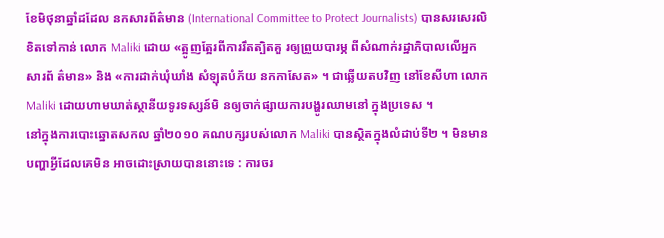ខែមិថុនាឆ្នាំដដែល នកសារព័ត៌មាន (International Committee to Protect Journalists) បានសរសេរលិខិតទៅកាន់ លោក Maliki ដោយ «ត្អូញត្អែរពីការរឹតត្បិតគួ រឲ្យព្រួយបារម្ភ ពីសំណាក់រដ្ឋាភិបាលលើអ្នកសារព័ ត៌មាន» និង «ការដាក់ឃុំឃាំង សំឡុតបំភ័យ នកកាសែត» ។ ជាឆ្លើយតបវិញ នៅខែសីហា លោក Maliki ដោយហាមឃាត់ស្ថានីយទូរទស្សន៍មិ នឲ្យចាក់ផ្សាយការបង្ហូរឈាមនៅ ក្នុងប្រទេស ។
នៅក្នុងការបោះឆ្នោតសកល ឆ្នាំ២០១០ គណបក្សរបស់លោក Maliki បានស្ថិតក្នុងលំដាប់ទី២ ។ មិនមានបញ្ហាអ្វីដែលគេមិន អាចដោះស្រាយបាននោះទេ : ការចរ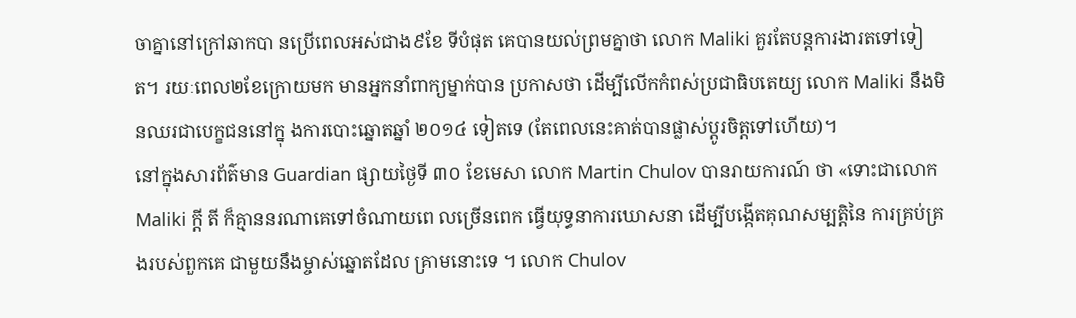ចាគ្នានៅក្រៅឆាកបា នប្រើពេលអស់ជាង៩ខែ ទីបំផុត គេបានយល់ព្រមគ្នាថា លោក Maliki គួរតែបន្តការងារតទៅទៀត។ រយៈពេល២ខែក្រោយមក មានអ្នកនាំពាក្យម្នាក់បាន ប្រកាសថា ដើម្បីលើកកំពស់ប្រជាធិបតេយ្យ លោក Maliki នឹងមិនឈរជាបេក្ខជននៅក្នុ ងការបោះឆ្នោតឆ្នាំ ២០១៤ ទៀតទេ (តែពេលនេះគាត់បានផ្លាស់ប្តូរចិត្តទៅហើយ)។
នៅក្នុងសារព័ត៌មាន Guardian ផ្សាយថ្ងៃទី ៣០ ខែមេសា លោក Martin Chulov បានរាយការណ៍ ថា «ទោះជាលោក Maliki ក្តី តី ក៏គ្មាននរណាគេទៅចំណាយពេ លច្រើនពេក ធ្វើយុទ្ធនាការឃោសនា ដើម្បីបង្កើតគុណសម្បត្តិនៃ ការគ្រប់គ្រងរបស់ពួកគេ ជាមួយនឹងម្ចាស់ឆ្នោតដែល គ្រាមនោះទេ ។ លោក Chulov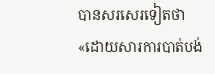បានសរសេរទៀតថា «ដោយសារការបាត់បង់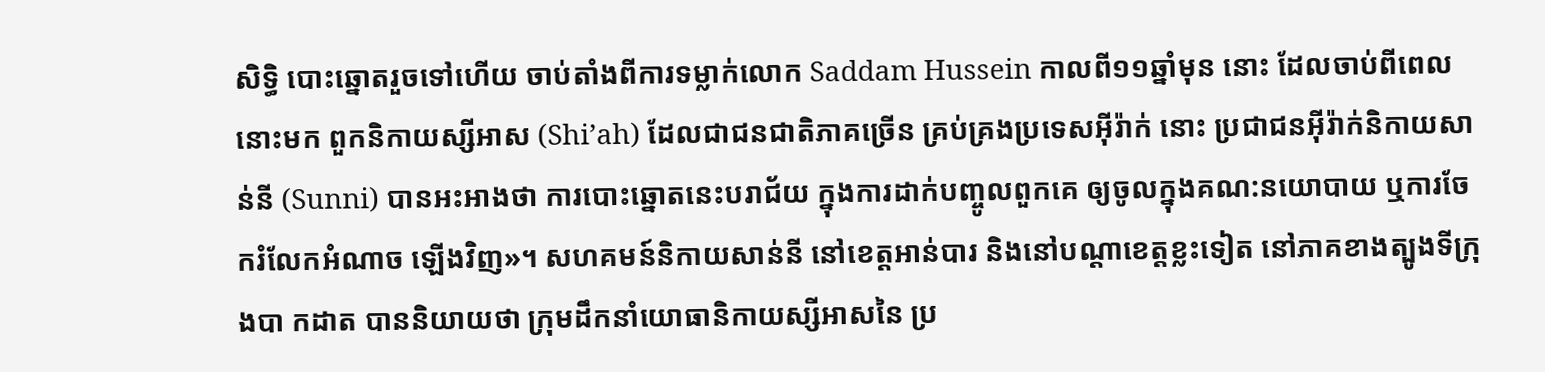សិទ្ធិ បោះឆ្នោតរួចទៅហើយ ចាប់តាំងពីការទម្លាក់លោក Saddam Hussein កាលពី១១ឆ្នាំមុន នោះ ដែលចាប់ពីពេលនោះមក ពួកនិកាយស្សីអាស (Shi’ah) ដែលជាជនជាតិភាគច្រើន គ្រប់គ្រងប្រទេសអ៊ីរ៉ាក់ នោះ ប្រជាជនអ៊ីរ៉ាក់និកាយសាន់នី (Sunni) បានអះអាងថា ការបោះឆ្នោតនេះបរាជ័យ ក្នុងការដាក់បញ្ចូលពួកគេ ឲ្យចូលក្នុងគណ:នយោបាយ ឬការចែករំលែកអំណាច ឡើងវិញ»។ សហគមន៍និកាយសាន់នី នៅខេត្តអាន់បារ និងនៅបណ្តាខេត្តខ្លះទៀត នៅភាគខាងត្បូងទីក្រុងបា កដាត បាននិយាយថា ក្រុមដឹកនាំយោធានិកាយស្សីអាសនៃ ប្រ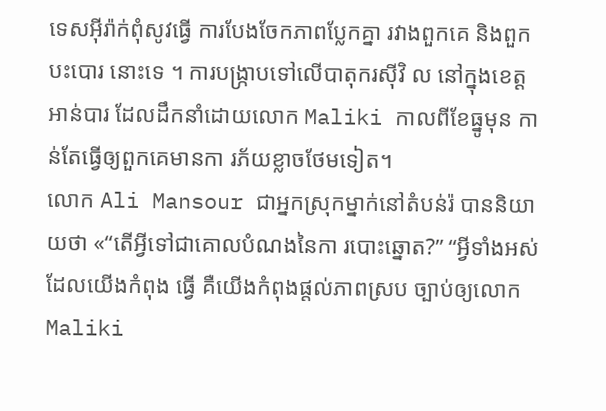ទេសអ៊ីរ៉ាក់ពុំសូវធ្វើ ការបែងចែកភាពប្លែកគ្នា រវាងពួកគេ និងពួកបះបោរ នោះទេ ។ ការបង្ក្រាបទៅលើបាតុករស៊ីវិ ល នៅក្នុងខេត្តអាន់បារ ដែលដឹកនាំដោយលោក Maliki កាលពីខែធ្នូមុន កាន់តែធ្វើឲ្យពួកគេមានកា រភ័យខ្លាចថែមទៀត។
លោក Ali Mansour ជាអ្នកស្រុកម្នាក់នៅតំបន់រ៉ បាននិយាយថា «“តើអ្វីទៅជាគោលបំណងនៃកា របោះឆ្នោត?” “អ្វីទាំងអស់ដែលយើងកំពុង ធ្វើ គឺយើងកំពុងផ្តល់ភាពស្រប ច្បាប់ឲ្យលោកMaliki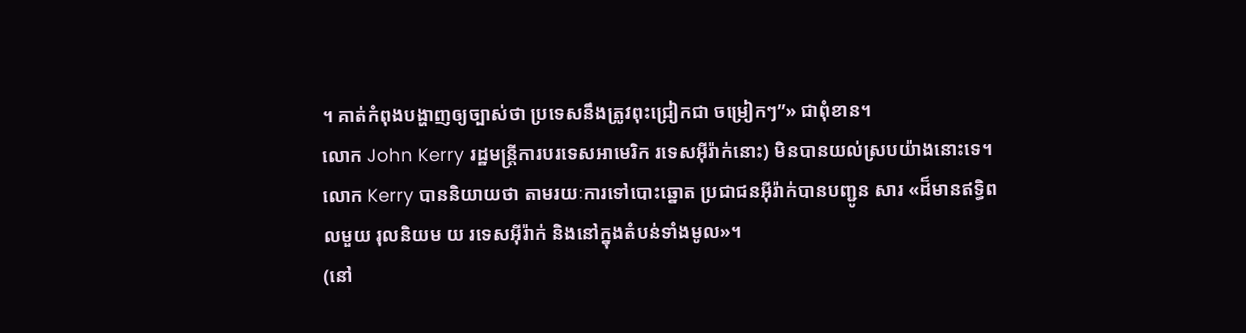។ គាត់កំពុងបង្ហាញឲ្យច្បាស់ថា ប្រទេសនឹងត្រូវពុះជ្រៀកជា ចម្រៀកៗ”» ជាពុំខាន។
លោក John Kerry រដ្ឋមន្ត្រីការបរទេសអាមេរិក រទេសអ៊ីរ៉ាក់នោះ) មិនបានយល់ស្របយ៉ាងនោះទេ។ លោក Kerry បាននិយាយថា តាមរយៈការទៅបោះឆ្នោត ប្រជាជនអ៊ីរ៉ាក់បានបញ្ជូន សារ «ដ៏មានឥទ្ធិពលមួយ រុលនិយម យ រទេសអ៊ីរ៉ាក់ និងនៅក្នុងតំបន់ទាំងមូល»។
(នៅ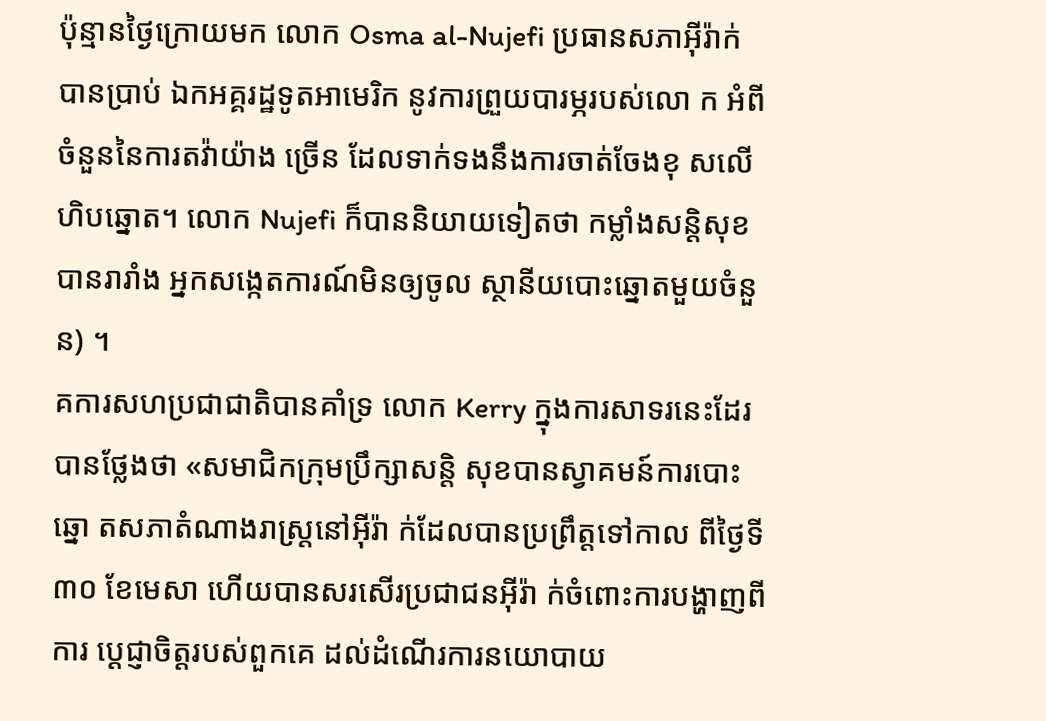ប៉ុន្មានថ្ងៃក្រោយមក លោក Osma al-Nujefi ប្រធានសភាអ៊ីរ៉ាក់ បានប្រាប់ ឯកអគ្គរដ្ឋទូតអាមេរិក នូវការព្រួយបារម្ភរបស់លោ ក អំពីចំនួននៃការតវ៉ាយ៉ាង ច្រើន ដែលទាក់ទងនឹងការចាត់ចែងខុ សលើហិបឆ្នោត។ លោក Nujefi ក៏បាននិយាយទៀតថា កម្លាំងសន្តិសុខបានរារាំង អ្នកសង្កេតការណ៍មិនឲ្យចូល ស្ថានីយបោះឆ្នោតមួយចំនួន) ។
គការសហប្រជាជាតិបានគាំទ្រ លោក Kerry ក្នុងការសាទរនេះដែរ បានថ្លែងថា «សមាជិកក្រុមប្រឹក្សាសន្តិ សុខបានស្វាគមន៍ការបោះឆ្នោ តសភាតំណាងរាស្រ្តនៅអ៊ីរ៉ា ក់ដែលបានប្រព្រឹត្តទៅកាល ពីថ្ងៃទី៣០ ខែមេសា ហើយបានសរសើរប្រជាជនអ៊ីរ៉ា ក់ចំពោះការបង្ហាញពីការ ប្តេជ្ញាចិត្តរបស់ពួកគេ ដល់ដំណើរការនយោបាយ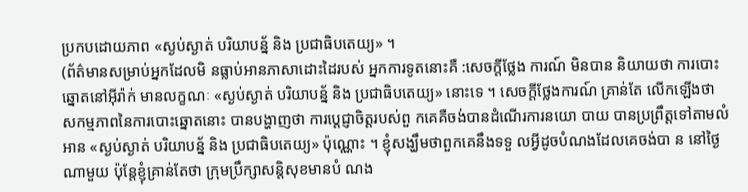ប្រកបដោយភាព «ស្ងប់ស្ងាត់ បរិយាបន័្ន និង ប្រជាធិបតេយ្យ» ។
(ព័ត៌មានសម្រាប់អ្នកដែលមិ នធ្លាប់អានភាសាដោះដៃរបស់ អ្នកការទូតនោះគឺ :សេចក្តីថ្លែង ការណ៍ មិនបាន និយាយថា ការបោះឆ្នោតនៅអ៊ីរ៉ាក់ មានលក្ខណៈ «ស្ងប់ស្ងាត់ បរិយាបន័្ន និង ប្រជាធិបតេយ្យ» នោះទេ ។ សេចក្តីថ្លែងការណ៍ គ្រាន់តែ លើកឡើងថា សកម្មភាពនៃការបោះឆ្នោតនោះ បានបង្ហាញថា ការប្តេជ្ញាចិត្តរបស់ពួ កគេគឺចង់បានដំណើរការនយោ បាយ បានប្រព្រឹត្តទៅតាមលំអាន «ស្ងប់ស្ងាត់ បរិយាបន័្ន និង ប្រជាធិបតេយ្យ» ប៉ុណ្ណោះ ។ ខ្ញុំសង្ឃឹមថាពួកគេនឹងទទួ លអ្វីដូចបំណងដែលគេចង់បា ន នៅថ្ងៃណាមួយ ប៉ុន្តែខ្ញុំគ្រាន់តែថា ក្រុមប្រឹក្សាសន្តិសុខមានបំ ណង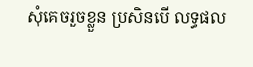សុំគេចរួចខ្លួន ប្រសិនបើ លទ្ធផល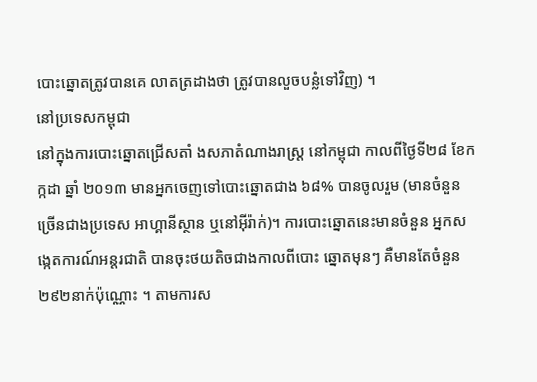បោះឆ្នោតត្រូវបានគេ លាតត្រដាងថា ត្រូវបានលួចបន្លំទៅវិញ) ។
នៅប្រទេសកម្ពុជា
នៅក្នុងការបោះឆ្នោតជ្រើសតាំ ងសភាតំណាងរាស្រ្ត នៅកម្ពុជា កាលពីថ្ងៃទី២៨ ខែកក្កដា ឆ្នាំ ២០១៣ មានអ្នកចេញទៅបោះឆ្នោតជាង ៦៨% បានចូលរួម (មានចំនួនច្រើនជាងប្រទេស អាហ្គានីស្ថាន ឬនៅអ៊ីរ៉ាក់)។ ការបោះឆ្នោតនេះមានចំនួន អ្នកសង្កេតការណ៍អន្តរជាតិ បានចុះថយតិចជាងកាលពីបោះ ឆ្នោតមុនៗ គឺមានតែចំនួន២៩២នាក់ប៉ុណ្ណោះ ។ តាមការស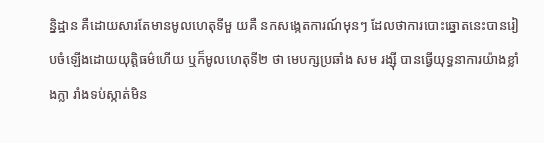ន្និដ្ឋាន គឺដោយសារតែមានមូលហេតុទីមួ យគឺ នកសង្កេតការណ៍មុនៗ ដែលថាការបោះឆ្នោតនេះបានរៀ បចំឡើងដោយយុត្តិធម៌ហើយ ឬក៏មូលហេតុទី២ ថា មេបក្សប្រឆាំង សម រង្ស៊ី បានធ្វើយុទ្ធនាការយ៉ាងខ្លាំ ងក្លា រាំងទប់ស្កាត់មិន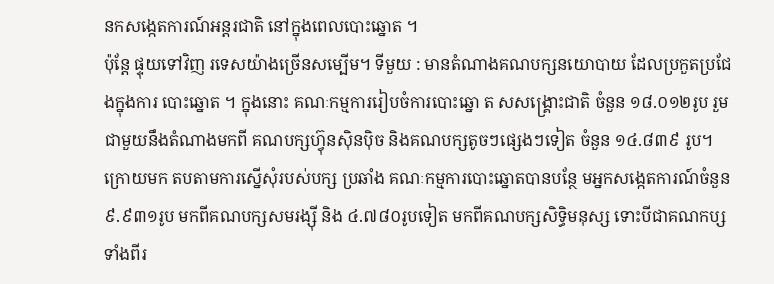នកសង្កេតការណ៍អន្តរជាតិ នៅក្នុងពេលបោះឆ្នោត ។
ប៉ុន្តែ ផ្ទុយទៅវិញ រទេសយ៉ាងច្រើនសម្បើម។ ទីមួយ : មានតំណាងគណបក្សនយោបាយ ដែលប្រកួតប្រជែងក្នុងការ បោះឆ្នោត ។ ក្នុងនោះ គណៈកម្មការរៀបចំការបោះឆ្នោ ត សសង្គ្រោះជាតិ ចំនួន ១៨.០១២រូប រួមជាមួយនឹងតំណាងមកពី គណបក្សហ្វ៊ុនស៊ិនប៉ិច និងគណបក្សតូចៗផ្សេងៗទៀត ចំនួន ១៤.៨៣៩ រូប។ ក្រោយមក តបតាមការស្នើសុំរបស់បក្ស ប្រឆាំង គណៈកម្មការបោះឆ្នោតបានបន្ថែ មអ្នកសង្កេតការណ៍ចំនួន ៩.៩៣១រូប មកពីគណបក្សសមរង្ស៊ី និង ៤.៧៨០រូបទៀត មកពីគណបក្សសិទ្ធិមនុស្ស ទោះបីជាគណកប្សទាំងពីរ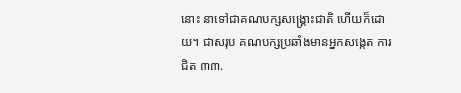នោះ នាទៅជាគណបក្សសង្គ្រោះជាតិ ហើយក៏ដោយ។ ជាសរុប គណបក្សប្រឆាំងមានអ្នកសង្កេត ការជិត ៣៣.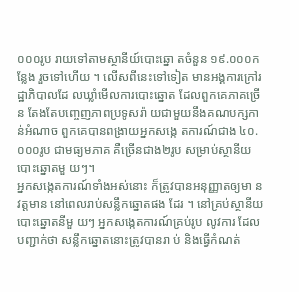០០០រូប រាយទៅតាមស្ថានីយ៍បោះឆ្នោ តចំនួន ១៩.០០០កន្លែង រួចទៅហើយ ។ លើសពីនេះទៅទៀត មានអង្គការក្រៅរដ្ឋាភិបាលដែ លឃ្លាំមើលការបោះឆ្នោត ដែលពួកគេភាគច្រើន តែងតែបញ្ចេញភាពប្រទូសរ៉ា យជាមួយនឹងគណបក្សកាន់អំណាច ពួកគេបានពង្រាយអ្នកសង្កេ តការណ៍ជាង ៤០.០០០រូប ជាមធ្យមភាគ គឺច្រើនជាង២រូប សម្រាប់ស្ថានីយបោះឆ្នោតមួ យៗ។
អ្នកសង្កេតការណ៍ទាំងអស់នោះ ក៏ត្រូវបានអនុញ្ញាតឲ្យមា នវត្តមាន នៅពេលរាប់សន្លឹកឆ្នោតផង ដែរ ។ នៅគ្រប់ស្ថានីយបោះឆ្នោតនីមួ យៗ អ្នកសង្កេតការណ៍គ្រប់រូប លូវការ ដែលបញ្ជាក់ថា សន្លឹកឆ្នោតនោះត្រូវបានរា ប់ និងធ្វើកំណត់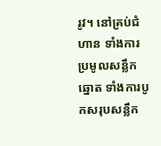រូវ។ នៅគ្រប់ជំហាន ទាំងការប្រមូលសន្លឹកឆ្នោត ទាំងការបូកសរុបសន្លឹក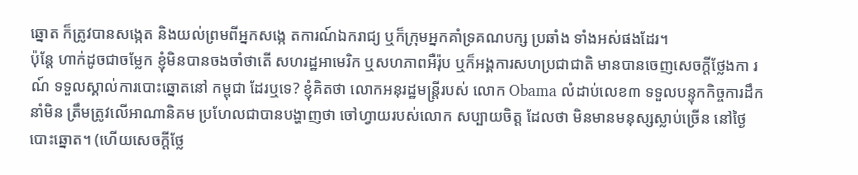ឆ្នោត ក៏ត្រូវបានសង្កេត និងយល់ព្រមពីអ្នកសង្កេ តការណ៍ឯករាជ្យ ឬក៏ក្រុមអ្នកគាំទ្រគណបក្ស ប្រឆាំង ទាំងអស់ផងដែរ។
ប៉ុន្តែ ហាក់ដូចជាចម្លែក ខ្ញុំមិនបានចងចាំថាតើ សហរដ្ឋអាមេរិក ឬសហភាពអឺរ៉ុប ឬក៏អង្គការសហប្រជាជាតិ មានបានចេញសេចក្តីថ្លែងកា រណ៍ ទទួលស្គាល់ការបោះឆ្នោតនៅ កម្ពុជា ដែរឬទេ? ខ្ញុំគិតថា លោកអនុរដ្ឋមន្ត្រីរបស់ លោក Obama លំដាប់លេខ៣ ទទួលបន្ទុកកិច្ចការដឹកនាំមិន ត្រឹមត្រូវលើអាណានិគម ប្រហែលជាបានបង្ហាញថា ចៅហ្វាយរបស់លោក សប្បាយចិត្ត ដែលថា មិនមានមនុស្សស្លាប់ច្រើន នៅថ្ងៃបោះឆ្នោត។ (ហើយសេចក្តីថ្លែ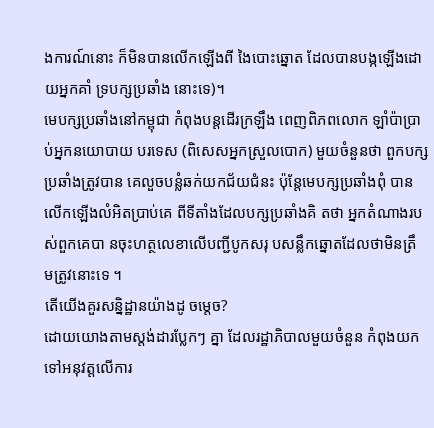ងការណ៍នោះ ក៏មិនបានលើកឡើងពី ងៃបោះឆ្នោត ដែលបានបង្កឡើងដោយអ្នកគាំ ទ្របក្សប្រឆាំង នោះទេ)។
មេបក្សប្រឆាំងនៅកម្ពុជា កំពុងបន្តដើរក្រឡឹង ពេញពិភពលោក ឡាំប៉ាប្រាប់អ្នកនយោបាយ បរទេស (ពិសេសអ្នកស្រួលបោក) មួយចំនួនថា ពួកបក្សប្រឆាំងត្រូវបាន គេលួចបន្លំឆក់យកជ័យជំនះ ប៉ុន្តែមេបក្សប្រឆាំងពុំ បានលើកឡើងលំអិតប្រាប់គេ ពីទីតាំងដែលបក្សប្រឆាំងគិ តថា អ្នកតំណាងរបស់ពួកគេបា នចុះហត្ថលេខាលើបញ្ជីបូកសរុ បសន្លឹកឆ្នោតដែលថាមិនត្រឹ មត្រូវនោះទេ ។
តើយើងគួរសន្និដ្ឋានយ៉ាងដូ ចម្តេច?
ដោយយោងតាមស្តង់ដារប្លែកៗ គ្នា ដែលរដ្ឋាភិបាលមួយចំនួន កំពុងយកទៅអនុវត្តលើការ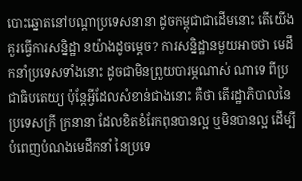បោះឆ្នោតនៅបណ្តាប្រទេសនានា ដូចកម្ពុជាជាដើមនោះ តើយើងគួរធ្វើការសន្និដ្ឋា នយ៉ាងដូចម្តេច? ការសន្និដ្ឋានមួយអាចថា មេដឹកនាំប្រទេសទាំងនោះ ដូចជាមិនព្រួយបារម្ភណាស់ ណាទេ ពីប្រជាធិបតេយ្យ ប៉ុន្តែអ្វីដែលសំខាន់ជាងនោះ គឺថា តើរដ្ឋាភិបាលនៃប្រទេសក្រី ក្រនានា ដែលខិតខំរែកពុនបានល្អ ឬមិនបានល្អ ដើម្បីបំពេញបំណងមេដឹកនាំ នៃប្រទេ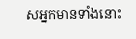សអ្នកមានទាំងនោះ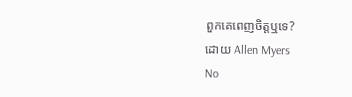ពួកគេពេញចិត្តឬទេ?
ដោយ Allen Myers
No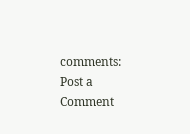comments:
Post a Comment